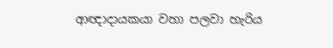ආඥාදායකයා වහා පලවා හැරිය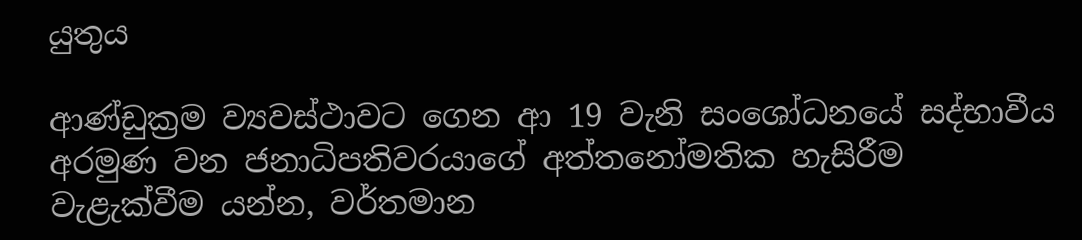යුතුය

ආණ්ඩුක්‍රම ව්‍යවස්ථාවට ගෙන ආ 19 වැනි සංශෝධනයේ සද්භාවීය අරමුණ වන ජනාධිපතිවරයාගේ අත්තනෝමතික හැසිරීම වැළැක්වීම යන්න, වර්තමාන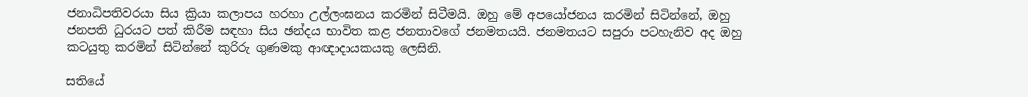ජනාධිපතිවරයා සිය ක්‍රියා කලාපය හරහා උල්ලංඝනය කරමින් සිටීමයි. ඔහු මේ අපයෝජනය කරමින් සිටින්නේ, ඔහු ජනපති ධුරයට පත් කිරීම සඳහා සිය ඡන්දය භාවිත කළ ජනතාවගේ ජනමතයයි. ජනමතයට සපුරා පටහැනිව අද ඔහු කටයුතු කරමින් සිටින්නේ කුරිරු ගුණමකු ආඥාදායකයකු ලෙසිනි.

සතියේ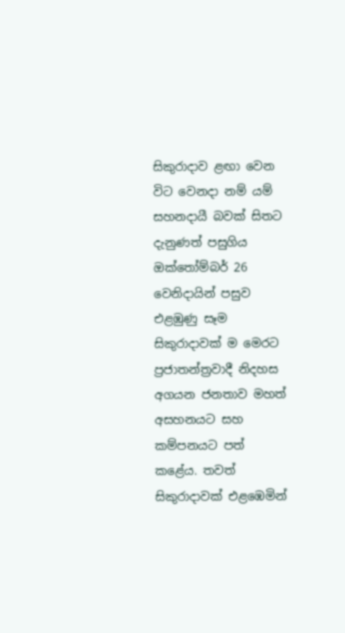සිකුරාදාව ළඟා වෙන විට වෙනදා නම් යම් සහනදායී බවක් සිතට දැනුණත් පසුගිය ඔක්තෝම්බර් 26 වෙනිදායින් පසුව එළඹුණු සෑම සිකුරාදාවක් ම මෙරට ප්‍රජාතන්ත්‍රවාදී නිදහස අගයන ජනතාව මහත් අසහනයට සහ කම්පනයට පත් කළේය. තවත් සිකුරාදාවක් එළඹෙමින්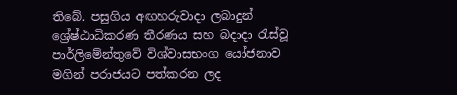තිබේ. පසුගිය අඟහරුවාදා ලබාදුන් ශ්‍රේෂ්ඨාධිකරණ තීරණය සහ බදාදා රැස්වූ පාර්ලිමේන්තුවේ විශ්වාසභංග යෝජනාව මගින් පරාජයට පත්කරන ලද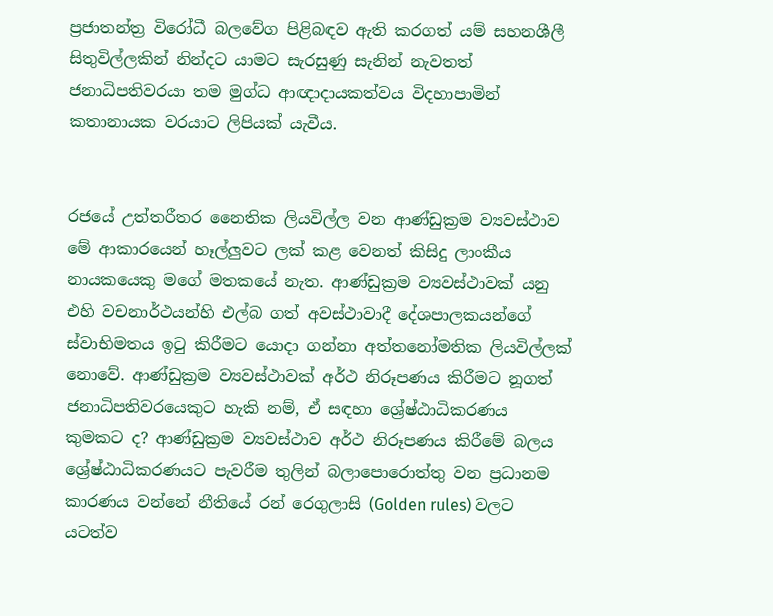ප්‍රජාතන්ත්‍ර විරෝධී බලවේග පිළිබඳව ඇති කරගත් යම් සහනශීලී සිතුවිල්ලකින් නින්දට යාමට සැරසුණු සැනින් නැවතත් ජනාධිපතිවරයා තම මුග්ධ ආඥාදායකත්වය විදහාපාමින් කතානායක වරයාට ලිපියක් යැවීය.


රජයේ උත්තරීතර නෛතික ලියවිල්ල වන ආණ්ඩුක්‍රම ව්‍යවස්ථාව මේ ආකාරයෙන් හෑල්ලුවට ලක් කළ වෙනත් කිසිදු ලාංකීය නායකයෙකු මගේ මතකයේ නැත. ආණ්ඩුක්‍රම ව්‍යවස්ථාවක් යනු එහි වචනාර්ථයන්හි එල්බ ගත් අවස්ථාවාදී දේශපාලකයන්ගේ ස්වාභිමතය ඉටු කිරීමට යොදා ගන්නා අත්තනෝමතික ලියවිල්ලක් නොවේ. ආණ්ඩුක්‍රම ව්‍යවස්ථාවක් අර්ථ නිරූපණය කිරීමට නූගත් ජනාධිපතිවරයෙකුට හැකි නම්, ඒ සඳහා ශ්‍රේෂ්ඨාධිකරණය කුමකට ද? ආණ්ඩුක්‍රම ව්‍යවස්ථාව අර්ථ නිරූපණය කිරීමේ බලය ශ්‍රේෂ්ඨාධිකරණයට පැවරීම තුලින් බලාපොරොත්තු වන ප්‍රධානම කාරණය වන්නේ නීතියේ රන් රෙගුලාසි (Golden rules) වලට යටත්ව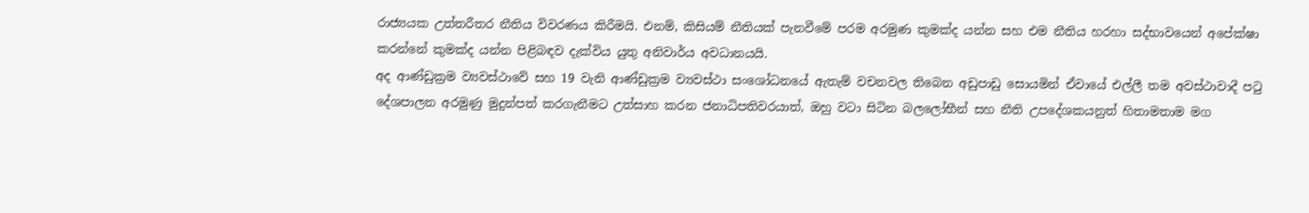රාජ්‍යයක උත්තරීතර නීතිය විවරණය කිරීමයි. එනම්, කිසියම් නීතියක් පැනවීමේ පරම අරමුණ කුමක්ද යන්න සහ එම නීතිය හරහා සද්භාවයෙන් අපේක්ෂා කරන්නේ කුමක්ද යන්න පිළිබඳව දැක්විය යුතු අනිවාර්ය අවධානයයි.
අද ආණ්ඩුක්‍රම ව්‍යවස්ථාවේ සහ 19 වැනි ආණ්ඩුක්‍රම ව්‍යවස්ථා සංශෝධනයේ ඇතැම් වචනවල තිබෙන අඩුපාඩු සොයමින් ඒවායේ එල්ලී තම අවස්ථාවාදී පටු දේශපාලන අරමුණු මුදුන්පත් කරගැනීමට උත්සාහ කරන ජනාධිපතිවරයාත්, ඔහු වටා සිටින බලලෝභීන් සහ නීති උපදේශකයනුත් හිතාමතාම මග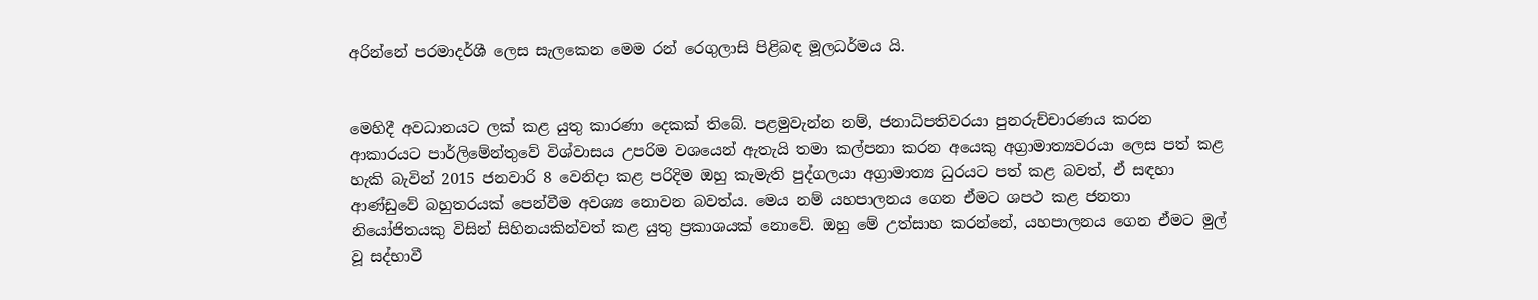අරින්නේ පරමාදර්ශී ලෙස සැලකෙන මෙම රන් රෙගුලාසි පිළිබඳ මූලධර්මය යි.


මෙහිදී අවධානයට ලක් කළ යුතු කාරණා දෙකක් තිබේ. පළමුවැන්න නම්, ජනාධිපතිවරයා පුනරුච්චාරණය කරන ආකාරයට පාර්ලිමේන්තුවේ විශ්වාසය උපරිම වශයෙන් ඇතැයි තමා කල්පනා කරන අයෙකු අග්‍රාමාත්‍යවරයා ලෙස පත් කළ හැකි බැවින් 2015 ජනවාරි 8 වෙනිදා කළ පරිදිම ඔහු කැමැති පුද්ගලයා අග්‍රාමාත්‍ය ධුරයට පත් කළ බවත්, ඒ සඳහා ආණ්ඩුවේ බහුතරයක් පෙන්වීම අවශ්‍ය නොවන බවත්ය. මෙය නම් යහපාලනය ගෙන ඒමට ශපථ කළ ජනතා නියෝජිතයකු විසින් සිහිනයකින්වත් කළ යුතු ප්‍රකාශයක් නොවේ. ඔහු මේ උත්සාහ කරන්නේ, යහපාලනය ගෙන ඒමට මුල් වූ සද්භාවී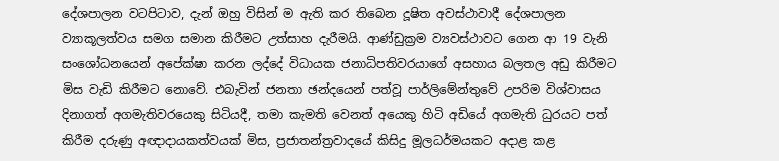දේශපාලන වටපිටාව, දැන් ඔහු විසින් ම ඇති කර තිබෙන දූෂිත අවස්ථාවාදී දේශපාලන ව්‍යාකූලත්වය සමග සමාන කිරීමට උත්සාහ දැරීමයි. ආණ්ඩුක්‍රම ව්‍යවස්ථාවට ගෙන ආ 19 වැනි සංශෝධනයෙන් අපේක්ෂා කරන ලද්දේ විධායක ජනාධිපතිවරයාගේ අසහාය බලතල අඩු කිරීමට මිස වැඩි කිරීමට නොවේ. එබැවින් ජනතා ඡන්දයෙන් පත්වූ පාර්ලිමේන්තුවේ උපරිම විශ්වාසය දිනාගත් අගමැතිවරයෙකු සිටියදී, තමා කැමති වෙනත් අයෙකු හිටි අඩියේ අගමැති ධුරයට පත් කිරීම දරුණු අඥාදායකත්වයක් මිස, ප්‍රජාතන්ත්‍රවාදයේ කිසිදු මූලධර්මයකට අදාළ කළ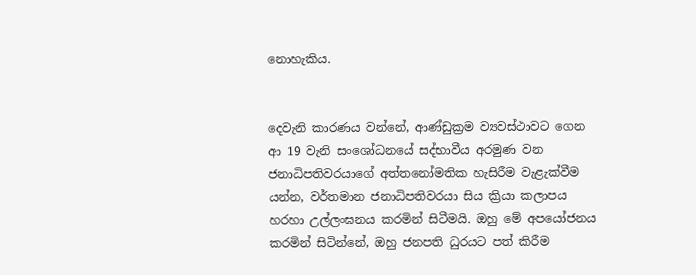නොහැකිය.


දෙවැනි කාරණය වන්නේ, ආණ්ඩුක්‍රම ව්‍යවස්ථාවට ගෙන ආ 19 වැනි සංශෝධනයේ සද්භාවීය අරමුණ වන ජනාධිපතිවරයාගේ අත්තනෝමතික හැසිරීම වැළැක්වීම යන්න, වර්තමාන ජනාධිපතිවරයා සිය ක්‍රියා කලාපය හරහා උල්ලංඝනය කරමින් සිටීමයි. ඔහු මේ අපයෝජනය කරමින් සිටින්නේ, ඔහු ජනපති ධුරයට පත් කිරීම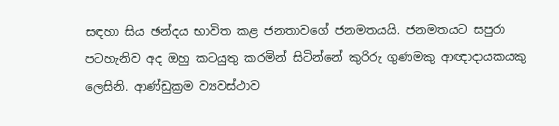සඳහා සිය ඡන්දය භාවිත කළ ජනතාවගේ ජනමතයයි. ජනමතයට සපුරා පටහැනිව අද ඔහු කටයුතු කරමින් සිටින්නේ කුරිරු ගුණමකු ආඥාදායකයකු ලෙසිනි. ආණ්ඩුක්‍රම ව්‍යවස්ථාව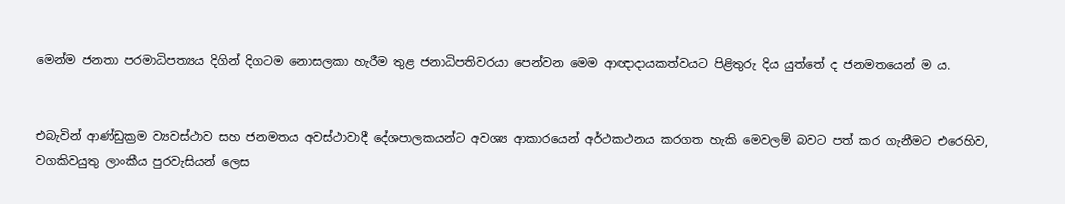මෙන්ම ජනතා පරමාධිපත්‍යය දිගින් දිගටම නොසලකා හැරීම තුළ ජනාධිපතිවරයා පෙන්වන මෙම ආඥාදායකත්වයට පිළිතුරු දිය යුත්තේ ද ජනමතයෙන් ම ය.


එබැවින් ආණ්ඩුක්‍රම ව්‍යවස්ථාව සහ ජනමතය අවස්ථාවාදී දේශපාලකයන්ට අවශ්‍ය ආකාරයෙන් අර්ථකථනය කරගත හැකි මෙවලම් බවට පත් කර ගැනීමට එරෙහිව, වගකිවයුතු ලාංකීය පුරවැසියන් ලෙස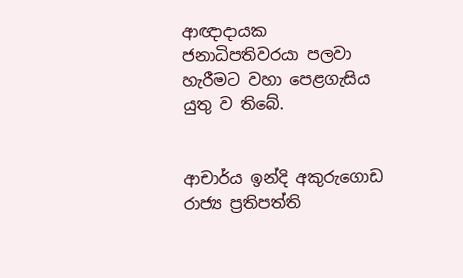ආඥාදායක ජනාධිපතිවරයා පලවා හැරීමට වහා පෙළගැසිය යුතු ව තිබේ.


ආචාර්ය ඉන්දි අකුරුගොඩ
රාජ්‍ය ප්‍රතිපත්ති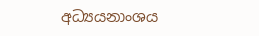අධ්‍යයනාංශය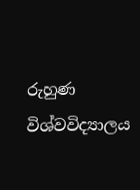රුහුණ විශ්වවිද්‍යාලය